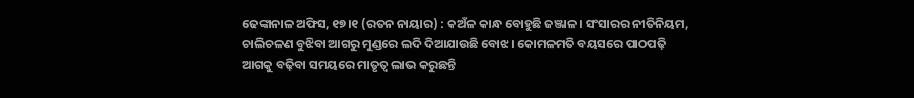ଢେଙ୍କାନାଳ ଅଫିସ, ୧୭।୧ (ରତନ ନାୟାର) : କଅଁଳ କାନ୍ଧ ବୋହୁଛି ଜଞ୍ଜାଳ। ସଂସାରର ନୀତିନିୟମ, ଚାଲିଚଳଣ ବୁଝିବା ଆଗରୁ ମୁଣ୍ଡରେ ଲଦି ଦିଆଯାଉଛି ବୋଝ। କୋମଳମତି ବୟସରେ ପାଠପଢ଼ି ଆଗକୁ ବଢ଼ିବା ସମୟରେ ମାତୃତ୍ୱ ଲାଭ କରୁଛନ୍ତି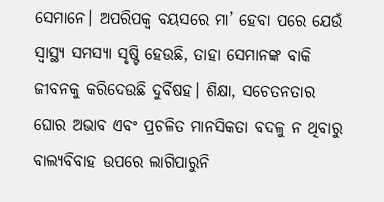ସେମାନେ। ଅପରିପକ୍ୱ ବୟସରେ ମା’ ହେବା ପରେ ଯେଉଁ ସ୍ବାସ୍ଥ୍ୟ ସମସ୍ୟା ସୃଷ୍ଟି ହେଉଛି, ତାହା ସେମାନଙ୍କ ବାକି ଜୀବନକୁ କରିଦେଉଛି ଦୁର୍ବିଷହ। ଶିକ୍ଷା, ସଚେତନତାର ଘୋର ଅଭାବ ଏବଂ ପ୍ରଚଳିତ ମାନସିକତା ବଦଳୁ ନ ଥିବାରୁ ବାଲ୍ୟବିବାହ ଉପରେ ଲାଗିପାରୁନି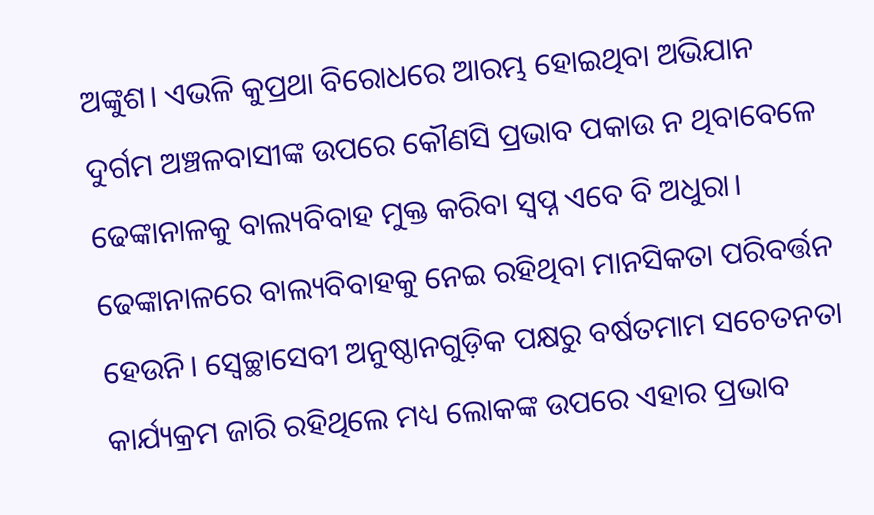ଅଙ୍କୁଶ। ଏଭଳି କୁପ୍ରଥା ବିରୋଧରେ ଆରମ୍ଭ ହୋଇଥିବା ଅଭିଯାନ ଦୁର୍ଗମ ଅଞ୍ଚଳବାସୀଙ୍କ ଉପରେ କୌଣସି ପ୍ରଭାବ ପକାଉ ନ ଥିବାବେଳେ ଢେଙ୍କାନାଳକୁ ବାଲ୍ୟବିବାହ ମୁକ୍ତ କରିବା ସ୍ବପ୍ନ ଏବେ ବି ଅଧୁରା।
ଢେଙ୍କାନାଳରେ ବାଲ୍ୟବିବାହକୁ ନେଇ ରହିଥିବା ମାନସିକତା ପରିବର୍ତ୍ତନ ହେଉନି। ସ୍ବେଚ୍ଛାସେବୀ ଅନୁଷ୍ଠାନଗୁଡ଼ିକ ପକ୍ଷରୁ ବର୍ଷତମାମ ସଚେତନତା କାର୍ଯ୍ୟକ୍ରମ ଜାରି ରହିଥିଲେ ମଧ୍ୟ ଲୋକଙ୍କ ଉପରେ ଏହାର ପ୍ରଭାବ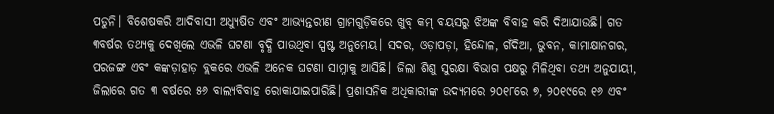ପଡୁନି। ବିଶେଷକରି ଆଦିବାସୀ ଅଧ୍ୟୁଷିତ ଏବଂ ଆଭ୍ୟନ୍ତରୀଣ ଗ୍ରାମଗୁଡ଼ିକରେ ଖୁବ୍ କମ୍ ବୟସରୁ ଝିଅଙ୍କ ବିବାହ କରି ଦିଆଯାଉଛି। ଗତ ୩ବର୍ଷର ତଥ୍ୟକୁ ଦେଖିଲେ ଏଭଳି ଘଟଣା ବୃଦ୍ଧି ପାଉଥିବା ସ୍ପଷ୍ଟ ଅନୁମେୟ। ସଦର, ଓଡ଼ାପଡ଼ା, ହିନ୍ଦୋଳ, ଗଁଦିଆ, ଭୁବନ, କାମାକ୍ଷାନଗର, ପରଜଙ୍ଗ ଏବଂ କଙ୍କଡ଼ାହାଡ଼ ବ୍ଲକରେ ଏଭଳି ଅନେକ ଘଟଣା ସାମ୍ନାକୁ ଆସିଛି। ଜିଲା ଶିଶୁ ସୁରକ୍ଷା ବିଭାଗ ପକ୍ଷରୁ ମିଳିଥିବା ତଥ୍ୟ ଅନୁଯାୟୀ, ଜିଲାରେ ଗତ ୩ ବର୍ଷରେ ୫୬ ବାଲ୍ୟବିବାହ ରୋକାଯାଇପାରିଛି। ପ୍ରଶାସନିକ ଅଧିକାରୀଙ୍କ ଉଦ୍ୟମରେ ୨୦୧୮ରେ ୭, ୨୦୧୯ରେ ୧୬ ଏବଂ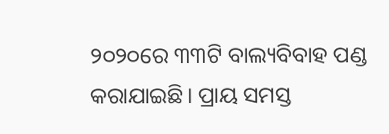୨୦୨୦ରେ ୩୩ଟି ବାଲ୍ୟବିବାହ ପଣ୍ଡ କରାଯାଇଛି। ପ୍ରାୟ ସମସ୍ତ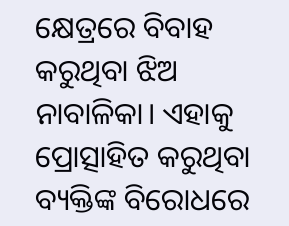କ୍ଷେତ୍ରରେ ବିବାହ କରୁଥିବା ଝିଅ ନାବାଳିକା। ଏହାକୁ ପ୍ରୋତ୍ସାହିତ କରୁଥିବା ବ୍ୟକ୍ତିଙ୍କ ବିରୋଧରେ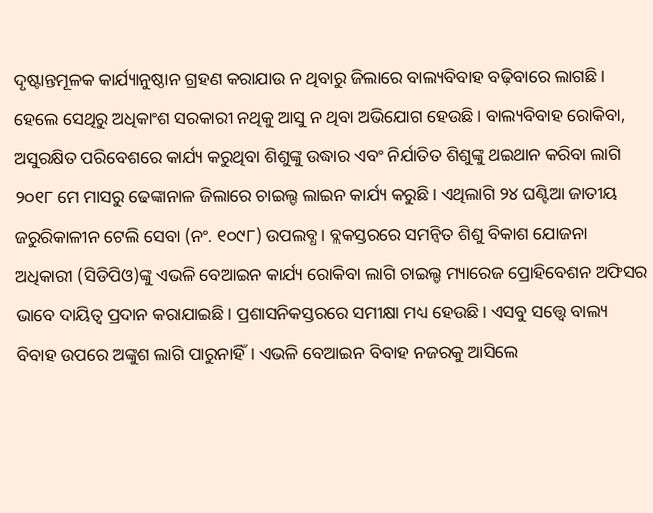ଦୃଷ୍ଟାନ୍ତମୂଳକ କାର୍ଯ୍ୟାନୁଷ୍ଠାନ ଗ୍ରହଣ କରାଯାଉ ନ ଥିବାରୁ ଜିଲାରେ ବାଲ୍ୟବିବାହ ବଢ଼ିବାରେ ଲାଗଛି। ହେଲେ ସେଥିରୁ ଅଧିକାଂଶ ସରକାରୀ ନଥିକୁ ଆସୁ ନ ଥିବା ଅଭିଯୋଗ ହେଉଛି। ବାଲ୍ୟବିବାହ ରୋକିବା, ଅସୁରକ୍ଷିତ ପରିବେଶରେ କାର୍ଯ୍ୟ କରୁଥିବା ଶିଶୁଙ୍କୁ ଉଦ୍ଧାର ଏବଂ ନିର୍ଯାତିତ ଶିଶୁଙ୍କୁ ଥଇଥାନ କରିବା ଲାଗି ୨୦୧୮ ମେ ମାସରୁ ଢେଙ୍କାନାଳ ଜିଲାରେ ଚାଇଲ୍ଡ ଲାଇନ କାର୍ଯ୍ୟ କରୁଛି। ଏଥିଲାଗି ୨୪ ଘଣ୍ଟିଆ ଜାତୀୟ ଜରୁରିକାଳୀନ ଟେଲି ସେବା (ନଂ. ୧୦୯୮) ଉପଲବ୍ଧ। ବ୍ଲକସ୍ତରରେ ସମନ୍ବିତ ଶିଶୁ ବିକାଶ ଯୋଜନା ଅଧିକାରୀ (ସିଡିପିଓ)ଙ୍କୁ ଏଭଳି ବେଆଇନ କାର୍ଯ୍ୟ ରୋକିବା ଲାଗି ଚାଇଲ୍ଡ ମ୍ୟାରେଜ ପ୍ରୋହିବେଶନ ଅଫିସର ଭାବେ ଦାୟିତ୍ୱ ପ୍ରଦାନ କରାଯାଇଛି। ପ୍ରଶାସନିକସ୍ତରରେ ସମୀକ୍ଷା ମଧ୍ୟ ହେଉଛି। ଏସବୁ ସତ୍ତ୍ୱେ ବାଲ୍ୟ ବିବାହ ଉପରେ ଅଙ୍କୁଶ ଲାଗି ପାରୁନାହିଁ। ଏଭଳି ବେଆଇନ ବିବାହ ନଜରକୁ ଆସିଲେ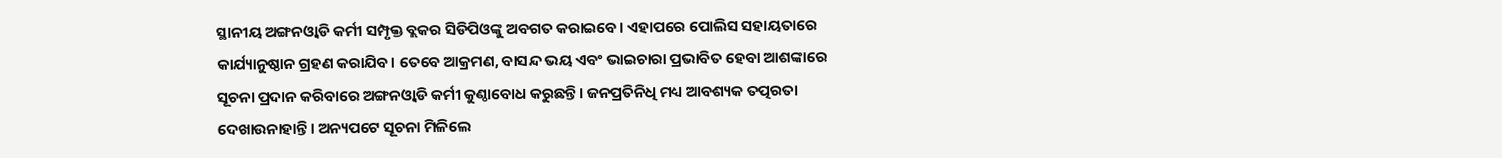ସ୍ଥାନୀୟ ଅଙ୍ଗନଓ୍ବାଡି କର୍ମୀ ସମ୍ପୃକ୍ତ ବ୍ଲକର ସିଡିପିଓଙ୍କୁ ଅବଗତ କରାଇବେ। ଏହାପରେ ପୋଲିସ ସହାୟତାରେ କାର୍ଯ୍ୟାନୁଷ୍ଠାନ ଗ୍ରହଣ କରାଯିବ। ତେବେ ଆକ୍ରମଣ, ବାସନ୍ଦ ଭୟ ଏବଂ ଭାଇଚାରା ପ୍ରଭାବିତ ହେବା ଆଶଙ୍କାରେ ସୂଚନା ପ୍ରଦାନ କରିବାରେ ଅଙ୍ଗନଓ୍ବାଡି କର୍ମୀ କୁଣ୍ଠାବୋଧ କରୁଛନ୍ତି। ଜନପ୍ରତିନିଧି ମଧ୍ୟ ଆବଶ୍ୟକ ତତ୍ପରତା ଦେଖାଉନାହାନ୍ତି। ଅନ୍ୟପଟେ ସୂଚନା ମିଳିଲେ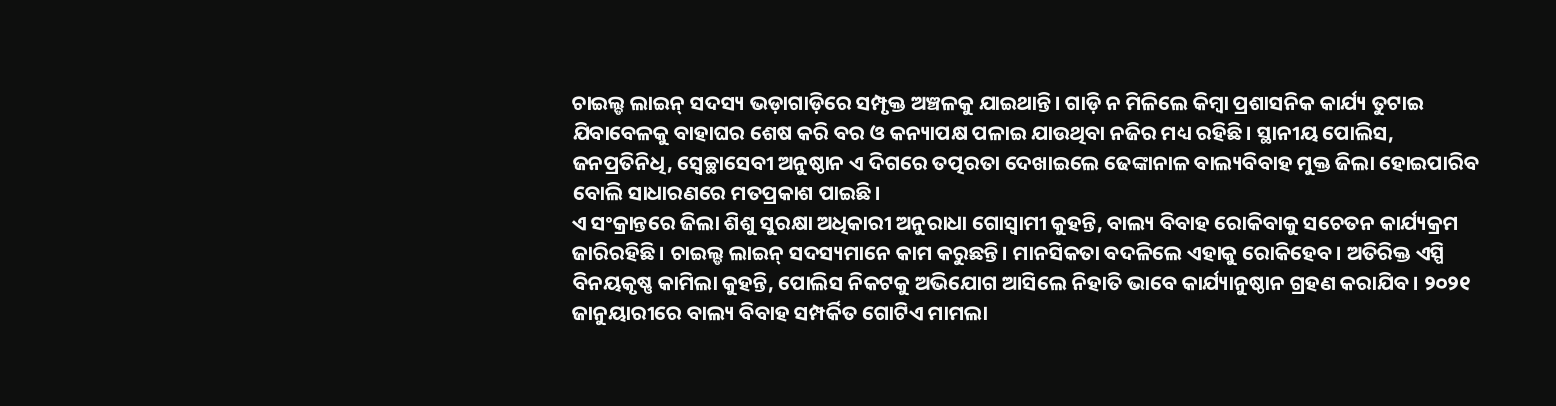ଚାଇଲ୍ଡ ଲାଇନ୍ ସଦସ୍ୟ ଭଡ଼ାଗାଡ଼ିରେ ସମ୍ପୃକ୍ତ ଅଞ୍ଚଳକୁ ଯାଇଥାନ୍ତି। ଗାଡ଼ି ନ ମିଳିଲେ କିମ୍ବା ପ୍ରଶାସନିକ କାର୍ଯ୍ୟ ତୁଟାଇ ଯିବାବେଳକୁ ବାହାଘର ଶେଷ କରି ବର ଓ କନ୍ୟାପକ୍ଷ ପଳାଇ ଯାଉଥିବା ନଜିର ମଧ୍ୟ ରହିଛି। ସ୍ଥାନୀୟ ପୋଲିସ, ଜନପ୍ରତିନିଧି, ସ୍ବେଚ୍ଛାସେବୀ ଅନୁଷ୍ଠାନ ଏ ଦିଗରେ ତତ୍ପରତା ଦେଖାଇଲେ ଢେଙ୍କାନାଳ ବାଲ୍ୟବିବାହ ମୁକ୍ତ ଜିଲା ହୋଇପାରିବ ବୋଲି ସାଧାରଣରେ ମତପ୍ରକାଶ ପାଇଛି।
ଏ ସଂକ୍ରାନ୍ତରେ ଜିଲା ଶିଶୁ ସୁରକ୍ଷା ଅଧିକାରୀ ଅନୁରାଧା ଗୋସ୍ବାମୀ କୁହନ୍ତି, ବାଲ୍ୟ ବିବାହ ରୋକିବାକୁ ସଚେତନ କାର୍ଯ୍ୟକ୍ରମ ଜାରିରହିଛି। ଚାଇଲ୍ଡ ଲାଇନ୍ ସଦସ୍ୟମାନେ କାମ କରୁଛନ୍ତି। ମାନସିକତା ବଦଳିଲେ ଏହାକୁ ରୋକିହେବ। ଅତିରିକ୍ତ ଏସ୍ପି ବିନୟକୃଷ୍ଣ କାମିଲା କୁହନ୍ତି, ପୋଲିସ ନିକଟକୁ ଅଭିଯୋଗ ଆସିଲେ ନିହାତି ଭାବେ କାର୍ଯ୍ୟାନୁଷ୍ଠାନ ଗ୍ରହଣ କରାଯିବ। ୨୦୨୧ ଜାନୁୟାରୀରେ ବାଲ୍ୟ ବିବାହ ସମ୍ପର୍କିତ ଗୋଟିଏ ମାମଲା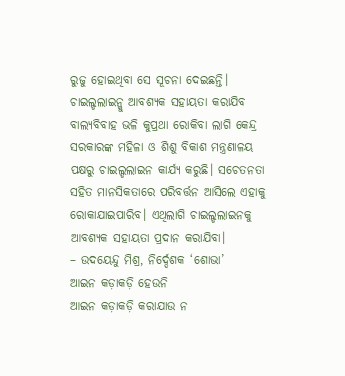ରୁଜୁ ହୋଇଥିବା ସେ ସୂଚନା ଦେଇଛନ୍ତି।
ଚାଇଲ୍ଡଲାଇନ୍କୁ ଆବଶ୍ୟକ ସହାୟତା କରାଯିବ
ବାଲ୍ୟବିବାହ ଭଳି କୁପ୍ରଥା ରୋକିବା ଲାଗି କେନ୍ଦ୍ର ସରକାରଙ୍କ ମହିଳା ଓ ଶିଶୁ ବିକାଶ ମନ୍ତ୍ରଣାଳୟ ପକ୍ଷରୁ ଚାଇଲ୍ଡଲାଇନ କାର୍ଯ୍ୟ କରୁଛି। ସଚେତନତା ସହିତ ମାନସିକତାରେ ପରିବର୍ତ୍ତନ ଆସିଲେ ଏହାକୁ ରୋକାଯାଇପାରିବ। ଏଥିଲାଗି ଚାଇଲ୍ଡଲାଇନକୁ ଆବଶ୍ୟକ ସହାୟତା ପ୍ରଦାନ କରାଯିବା।
– ଉଦୟେନ୍ଦୁ ମିଶ୍ର, ନିର୍ଦ୍ଦେଶକ ‘ଶୋଭା’
ଆଇନ କଡ଼ାକଡ଼ି ହେଉନି
ଆଇନ କଡ଼ାକଡ଼ି କରାଯାଉ ନ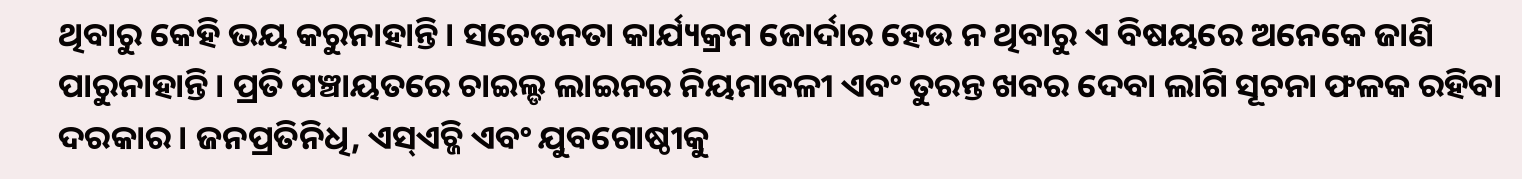ଥିବାରୁ କେହି ଭୟ କରୁନାହାନ୍ତି। ସଚେତନତା କାର୍ଯ୍ୟକ୍ରମ ଜୋର୍ଦାର ହେଉ ନ ଥିବାରୁ ଏ ବିଷୟରେ ଅନେକେ ଜାଣି ପାରୁନାହାନ୍ତି। ପ୍ରତି ପଞ୍ଚାୟତରେ ଚାଇଲ୍ଡ ଲାଇନର ନିୟମାବଳୀ ଏବଂ ତୁରନ୍ତ ଖବର ଦେବା ଲାଗି ସୂଚନା ଫଳକ ରହିବା ଦରକାର। ଜନପ୍ରତିନିଧି, ଏସ୍ଏଚ୍ଜି ଏବଂ ଯୁବଗୋଷ୍ଠୀକୁ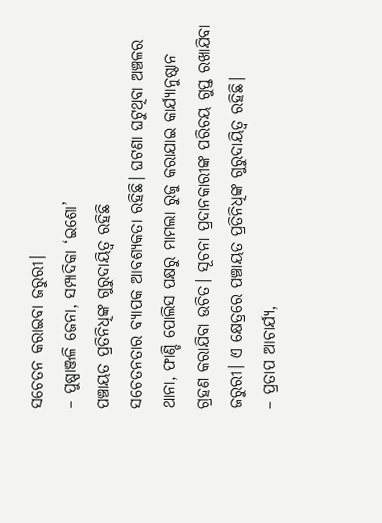ସଚେତନ କରାଇବା ଜରୁରୀ।
– ପୁଷ୍ପାଞ୍ଜଳି ଜେନା, ସମ୍ପାଦିକା ‘ଇଶୋ’
ପଞ୍ଚାୟତ ପ୍ରତିନିଧିଙ୍କ ଗୁରୁଦାୟିତ୍ୱ ରହିଛି
ସଚେତନତାର ବ୍ୟାପକ ଆବଶ୍ୟକତା ରହିଛି। ଘଟଣା ଘଟୁଥିବା ଅଞ୍ଚଳର ଥାନା, ଫାଣ୍ଡି ପୋଲିସ ପକ୍ଷରୁ ମାମଲା ରୁଜୁ କରାଯାଇ କାର୍ଯ୍ୟାନୁଷ୍ଠାନ ଗ୍ରହଣ କରାଯିବା ଉଚିତ। ସୂଚନା ପ୍ରଦାନକାରୀଙ୍କ ପରିଚୟ ଗୁପ୍ତ ରଖାଯିବା ଜରୁରୀ। ଏ କ୍ଷେତ୍ରରେ ପଞ୍ଚାୟତ ପ୍ରତିନିଧିଙ୍କ ଗୁରୁଦାୟିତ୍ୱ ରହିଛି।
– ପ୍ରତାପ ଆଚାର୍ଯ୍ୟ,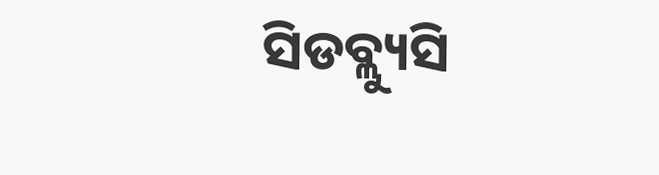ସିଡବ୍ଲ୍ୟୁସି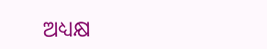ଅଧ୍ୟକ୍ଷ